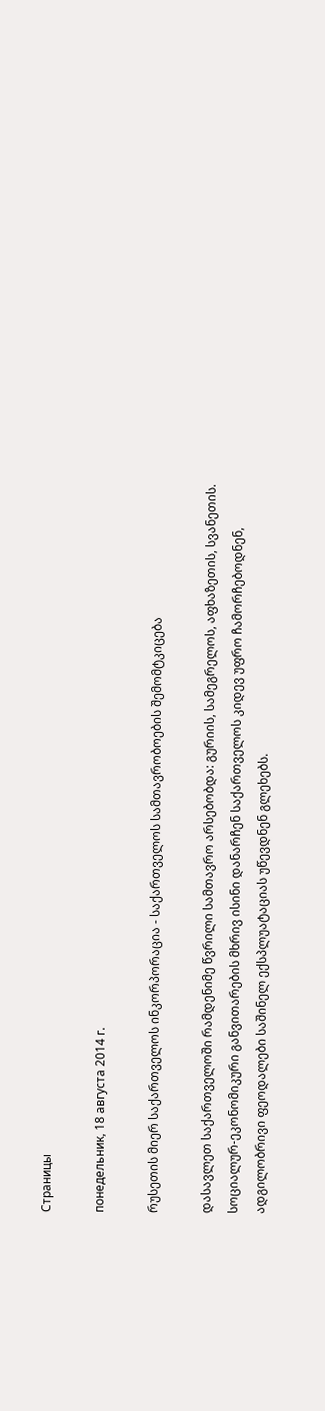Страницы

понедельник, 18 августа 2014 г.

რუსეთის მიერ საქართველოს ინკორპორაცია - საქართველოს სამთავრობოების შემომტკიცება

დასავლეთ საქართველოში რამდენიმე წვრილი სამთავრო არსებობდა: გურიის, სამეგრელოს, აფხაზეთის, სვანეთის. სოციალურ-ეკონომიკური განვითარების მხრივ ისინი დანარჩენ საქართველოს კიდევ უფრო ჩამორჩებოდნენ, ადგილობრივი ფეოდალები საშინელ ექსპლუატაციას უწევდნენ გლეხებს.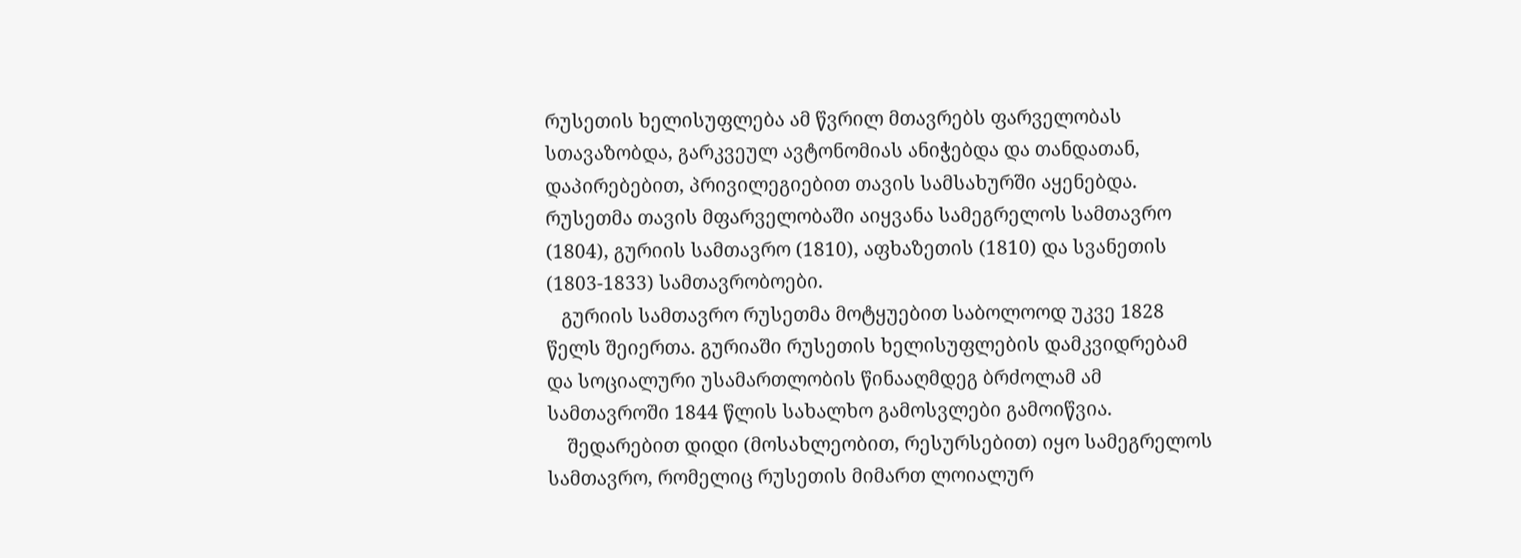რუსეთის ხელისუფლება ამ წვრილ მთავრებს ფარველობას სთავაზობდა, გარკვეულ ავტონომიას ანიჭებდა და თანდათან, დაპირებებით, პრივილეგიებით თავის სამსახურში აყენებდა. რუსეთმა თავის მფარველობაში აიყვანა სამეგრელოს სამთავრო (1804), გურიის სამთავრო (1810), აფხაზეთის (1810) და სვანეთის (1803-1833) სამთავრობოები.
   გურიის სამთავრო რუსეთმა მოტყუებით საბოლოოდ უკვე 1828 წელს შეიერთა. გურიაში რუსეთის ხელისუფლების დამკვიდრებამ და სოციალური უსამართლობის წინააღმდეგ ბრძოლამ ამ სამთავროში 1844 წლის სახალხო გამოსვლები გამოიწვია.
    შედარებით დიდი (მოსახლეობით, რესურსებით) იყო სამეგრელოს სამთავრო, რომელიც რუსეთის მიმართ ლოიალურ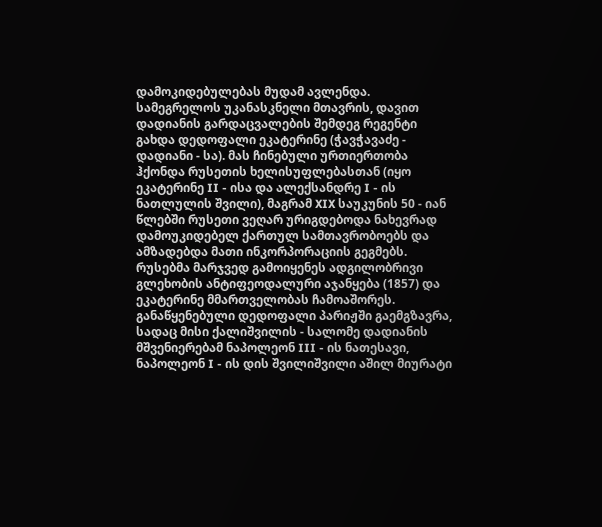დამოკიდებულებას მუდამ ავლენდა. სამეგრელოს უკანასკნელი მთავრის, დავით დადიანის გარდაცვალების შემდეგ რეგენტი გახდა დედოფალი ეკატერინე (ჭავჭავაძე - დადიანი - სა). მას ჩინებული ურთიერთობა ჰქონდა რუსეთის ხელისუფლებასთან (იყო ეკატერინე II - ისა და ალექსანდრე I - ის ნათლულის შვილი), მაგრამ XIX საუკუნის 50 - იან წლებში რუსეთი ვეღარ ურიგდებოდა ნახევრად დამოუკიდებელ ქართულ სამთავრობოებს და ამზადებდა მათი ინკორპორაციის გეგმებს. რუსებმა მარჯვედ გამოიყენეს ადგილობრივი გლეხობის ანტიფეოდალური აჯანყება (1857) და ეკატერინე მმართველობას ჩამოაშორეს. განაწყენებული დედოფალი პარიჟში გაემგზავრა, სადაც მისი ქალიშვილის - სალომე დადიანის მშვენიერებამ ნაპოლეონ III - ის ნათესავი, ნაპოლეონ I - ის დის შვილიშვილი აშილ მიურატი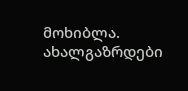მოხიბლა. ახალგაზრდები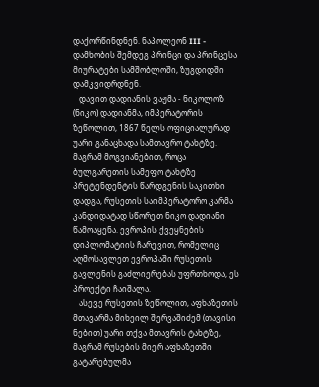დაქორწინდნენ. ნაპოლეონ III - დამხობის შემდეგ პრინცი და პრინცესა მიურატები სამშობლოში, ზუგდიდში დამკვიდრდნენ.
   დავით დადიანის ვაჟმა - ნიკოლოზ (ნიკო) დადიანმა, იმპერატორის ზეწოლით, 1867 წელს ოფიციალურად უარი განაცხადა სამთავრო ტახტზე. მაგრამ მოგვიანებით, როცა ბულგარეთის სამეფო ტახტზე პრეტენდენტის წარდგენის საკითხი დადგა, რუსეთის საიმპერატორო კარმა კანდიდატად სწორეთ ნიკო დადიანი წამოაყენა. ევროპის ქვეყნების დიპლომატიის ჩარევით, რომელიც აღმოსავლეთ ევროპაში რუსეთის გავლენის გაძლიერებას უფრთხოდა, ეს პროექტი ჩაიშალა.
   ასევე რუსეთის ზეწოლით, აფხაზეთის მთავარმა მიხეილ შერვაშიძემ (თავისი ნებით) უარი თქვა მთავრის ტახტზე, მაგრამ რუსების მიერ აფხაზეთში გატარებულმა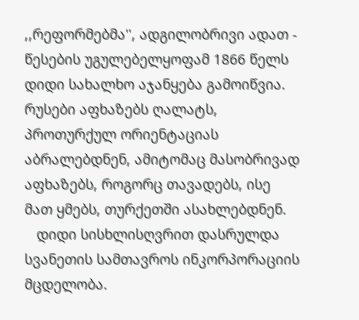,,რეფორმებმა'', ადგილობრივი ადათ - წესების უგულებელყოფამ 1866 წელს დიდი სახალხო აჯანყება გამოიწვია. რუსები აფხაზებს ღალატს, პროთურქულ ორიენტაციას აბრალებდნენ, ამიტომაც მასობრივად აფხაზებს, როგორც თავადებს, ისე მათ ყმებს, თურქეთში ასახლებდნენ.
   დიდი სისხლისღვრით დასრულდა სვანეთის სამთავროს ინკორპორაციის მცდელობა.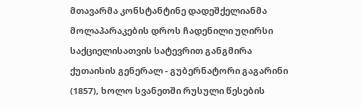მთავარმა კონსტანტინე დადეშქელიანმა მოლაპარაკების დროს ჩადენილი უღირსი საქციელისათვის სატევრით განგმირა ქუთაისის გენერალ - გუბერნატორი გაგარინი (1857), ხოლო სვანეთში რუსული წესების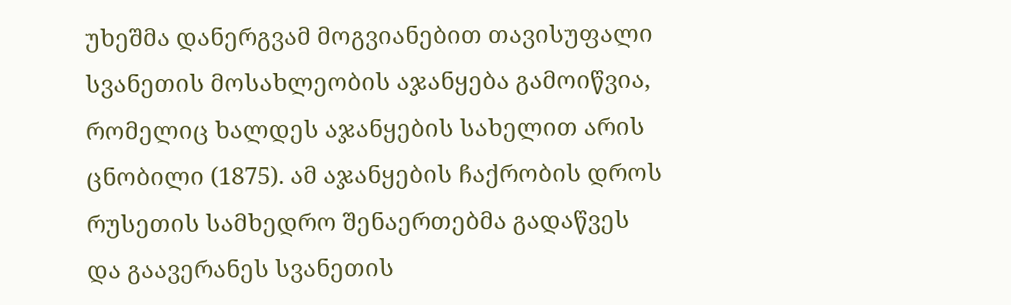უხეშმა დანერგვამ მოგვიანებით თავისუფალი სვანეთის მოსახლეობის აჯანყება გამოიწვია, რომელიც ხალდეს აჯანყების სახელით არის ცნობილი (1875). ამ აჯანყების ჩაქრობის დროს რუსეთის სამხედრო შენაერთებმა გადაწვეს და გაავერანეს სვანეთის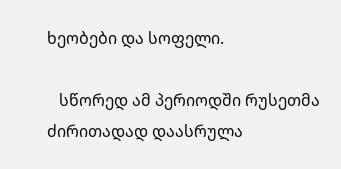ხეობები და სოფელი.

   სწორედ ამ პერიოდში რუსეთმა ძირითადად დაასრულა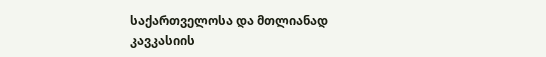საქართველოსა და მთლიანად კავკასიის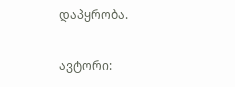დაპყრობა.

ავტორი: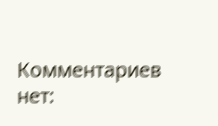Комментариев нет: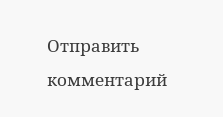Отправить комментарий